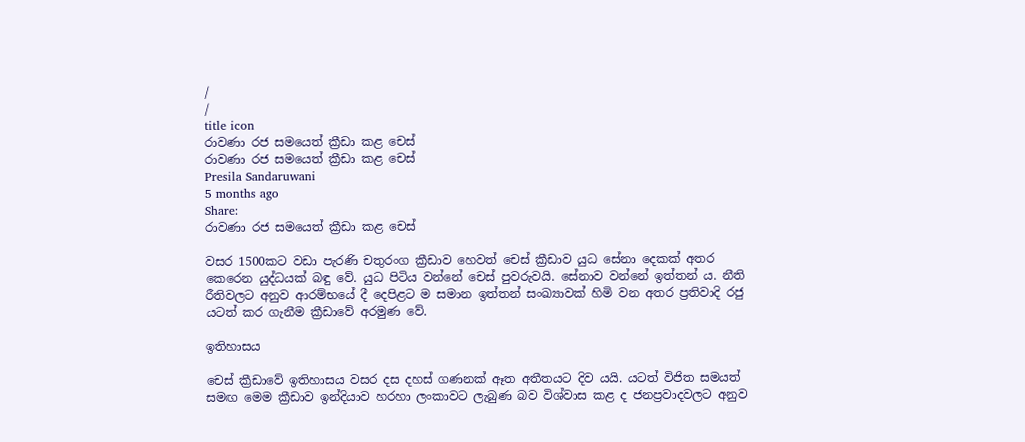/
/
title icon
රාවණා රජ සමයෙත් ක්‍රීඩා කළ චෙස්
රාවණා රජ සමයෙත් ක්‍රීඩා කළ චෙස්
Presila Sandaruwani
5 months ago
Share:
රාවණා රජ සමයෙත් ක්‍රීඩා කළ චෙස්

වසර 1500කට වඩා පැරණි චතුරංග ක්‍රීඩාව හෙවත් චෙස් ක්‍රීඩාව යුධ සේනා දෙකක් අතර කෙරෙන යුද්ධයක් බඳු වේ. යුධ පිටිය වන්නේ චෙස් පුවරුවයි. සේනාව වන්නේ ඉත්තන් ය. නීති රීතිවලට අනුව ආරම්භයේ දී දෙපිළට ම සමාන ඉත්තන් සංඛ්‍යාවක් හිමි වන අතර ප්‍රතිවාදි රජු යටත් කර ගැනීම ක්‍රීඩාවේ අරමුණ වේ.

ඉතිහාසය

චෙස් ක්‍රීඩාවේ ඉතිහාසය වසර දස දහස් ගණනක් ඈත අතීතයට දිව යයි. යටත් විජිත සමයත් සමඟ මෙම ක්‍රීඩාව ඉන්දියාව හරහා ලංකාවට ලැබුණ බව විශ්වාස කළ ද ජනප්‍රවාදවලට අනුව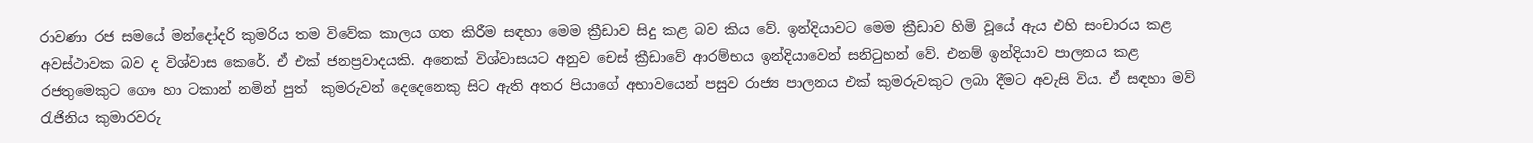රාවණා රජ සමයේ මන්දෝදරි කුමරිය තම විවේක කාලය ගත කිරීම සඳහා මෙම ක්‍රීඩාව සිදු කළ බව කිය වේ. ඉන්දියාවට මෙම ක්‍රීඩාව හිමි වූයේ ඇය එහි සංචාරය කළ අවස්ථාවක බව ද විශ්වාස කෙරේ. ඒ එක් ජනප්‍රවාදයකි. අනෙක් විශ්වාසයට අනුව චෙස් ක්‍රීඩාවේ ආරම්භය ඉන්දියාවෙන් සනිටුහන් වේ. එනම් ඉන්දියාව පාලනය කළ රජතුමෙකුට ගෞ හා ටකාන් නමින් පුත්  කුමරුවන් දෙදෙනෙකු සිට ඇති අතර පියාගේ අභාවයෙන් පසුව රාජ්‍ය පාලනය එක් කුමරුවකුට ලබා දීමට අවැසි විය. ඒ සඳහා මව් රැජිනිය කුමාරවරු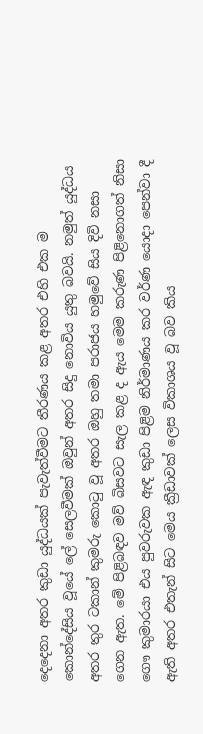දෙදෙනා අතර කුඩා යුද්ධයක් පැවැත්වීමට තීරණය කළ අතර එහි එක ම කොන්දේසිය වූයේ ලේ සෙලවීමක් ඔවුන් අතර සිදු නොවිය යුතු බවයි. නමුත් යුද්ධය අතර තුර ටකාන් කුමරු කොටු වූ අතර ඔහු තමා පරාජය හමුවේ සිය දිවි නසා ගෙන ඇත. මේ පිළිබඳව මව් බිසවට සැල කළ ද ඇය මෙම කරුණ පිළිනොගත් නිසා ගෞ කුමාරයා එය පුවරුවක ඇඳ කුඩා පිළිම නිර්මාණය කර වර්ණ යොදා පෙන්වා දී ඇති අතර එතැන් සිට මෙය ක්‍රීඩාවක් ලෙස විකාශය වූ බව කිය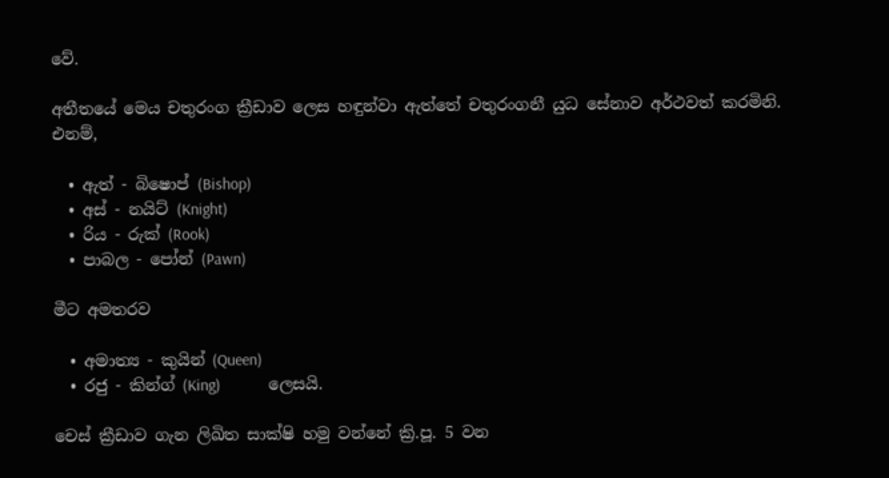වේ.

අතීතයේ මෙය චතුරංග ක්‍රීඩාව ලෙස හඳුන්වා ඇත්තේ චතුරංගනී යුධ සේනාව අර්ථවත් කරමිනි. එනම්,

  • ඇත් - බිෂොප් (Bishop)
  • අස් - නයිට් (Knight)
  • රිය - රුක් (Rook)
  • පාබල - පෝන් (Pawn)

මීට අමතරව

  • අමාත්‍ය - කුයින් (Queen)
  • රජු - කින්ග් (King)            ලෙසයි.

චෙස් ක්‍රීඩාව ගැන ලිඛිත සාක්ෂි හමු වන්නේ ක්‍රි.පූ. 5 වන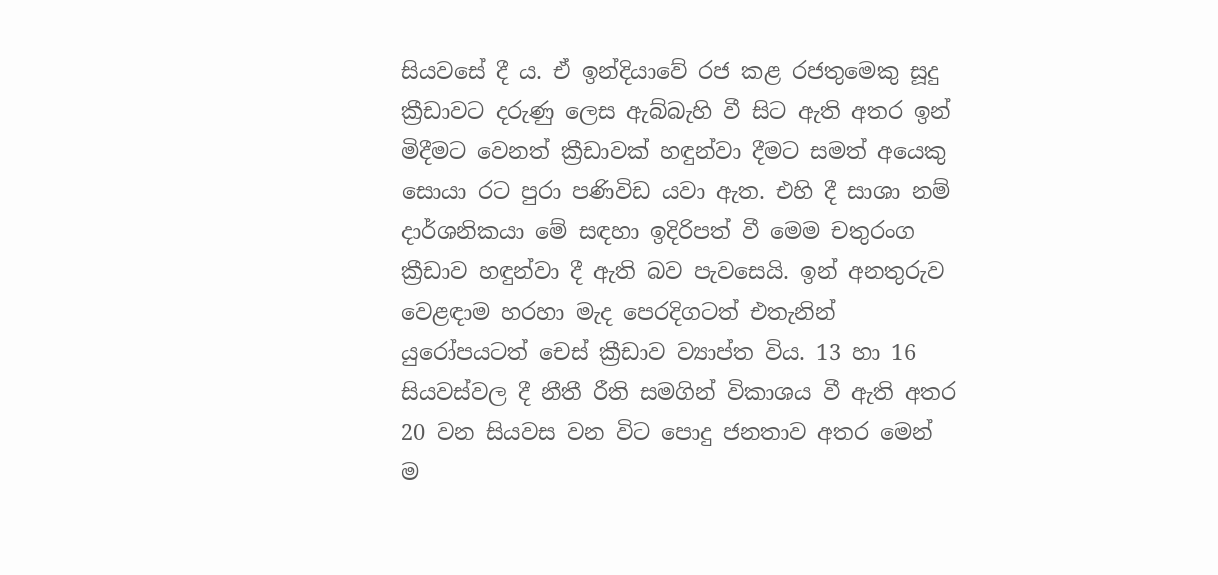සියවසේ දී ය. ඒ ඉන්දියාවේ රජ කළ රජතුමෙකු සූදු ක්‍රීඩාවට දරුණු ලෙස ඇබ්බැහි වී සිට ඇති අතර ඉන් මිදීමට වෙනත් ක්‍රීඩාවක් හඳුන්වා දීමට සමත් අයෙකු සොයා රට පුරා පණිවිඩ යවා ඇත. එහි දී සාශා නම් දාර්ශනිකයා මේ සඳහා ඉදිරිපත් වී මෙම චතුරංග ක්‍රීඩාව හඳුන්වා දී ඇති බව පැවසෙයි. ඉන් අනතුරුව වෙළඳාම හරහා මැද පෙරදිගටත් එතැනින් යුරෝපයටත් චෙස් ක්‍රීඩාව ව්‍යාප්ත විය. 13 හා 16 සියවස්වල දී නීතී රීති සමගින් විකාශය වී ඇති අතර 20 වන සියවස වන විට පොදු ජනතාව අතර මෙන් ම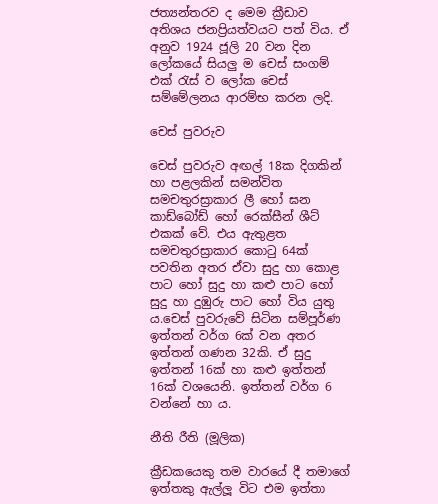ජත්‍යන්තරව ද මෙම ක්‍රීඩාව අතිශය ජනප්‍රියත්වයට පත් විය. ඒ අනුව 1924 ජූලි 20 වන දින ලෝකයේ සියලු ම චෙස් සංගම් එක් රැස් ව ලෝක චෙස් සම්මේලනය ආරම්භ කරන ලදි.

චෙස් පුවරුව

චෙස් පුවරුව අඟල් 18ක දිගකින් හා පළලකින් සමන්විත සමචතුරස්‍රාකාර ලී හෝ ඝන කාඩ්බෝඩ් හෝ රෙක්සීන් ශීට් එකක් වේ. එය ඇතුළත සමචතුරස්‍රාකාර කොටු 64ක් පවතින අතර ඒවා සුදු හා කොළ පාට හෝ සුදු හා කළු පාට හෝ සුදු හා දුඹුරු පාට හෝ විය යුතු ය.චෙස් පුවරුවේ සිටින සම්පූර්ණ ඉත්තන් වර්ග 6ක් වන අතර ඉත්තන් ගණන 32කි. ඒ සුදු ඉත්තන් 16ක් හා කළු ඉත්තන් 16ක් වශයෙනි. ඉත්තන් වර්ග 6 වන්නේ හා ය.

නීති රීති (මූලික)

ක්‍රීඩකයෙකු තම වාරයේ දී තමාගේ ඉත්තකු ඇල්ලූ විට එම ඉත්තා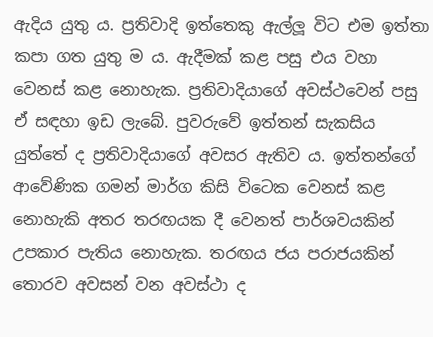ඇදිය යුතු ය. ප්‍රතිවාදි ඉත්තෙකු ඇල්ලූ විට එම ඉත්තා කපා ගත යුතු ම ය. ඇදීමක් කළ පසු එය වහා වෙනස් කළ නොහැක. ප්‍රතිවාදියාගේ අවස්ථවෙන් පසු ඒ සඳහා ඉඩ ලැබේ. පුවරුවේ ඉත්තන් සැකසිය යුත්තේ ද ප්‍රතිවාදියාගේ අවසර ඇතිව ය. ඉත්තන්ගේ ආවේණික ගමන් මාර්ග කිසි විටෙක වෙනස් කළ නොහැකි අතර තරඟයක දී වෙනත් පාර්ශවයකින් උපකාර පැතිය නොහැක. තරඟය ජය පරාජයකින් තොරව අවසන් වන අවස්ථා ද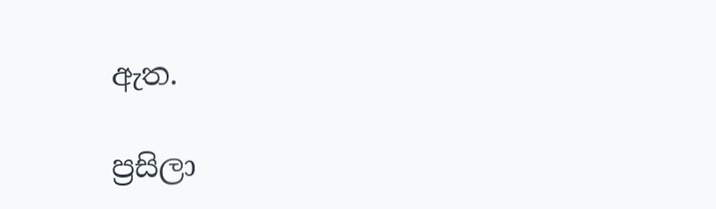ඇත.

ප්‍රසිලා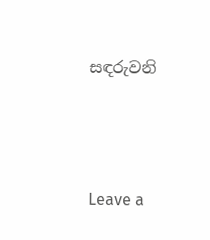සඳරුවනි




Leave a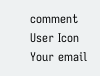comment
User Icon
Your email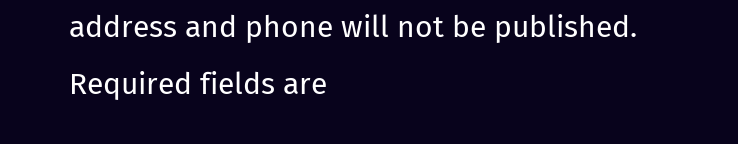address and phone will not be published. Required fields are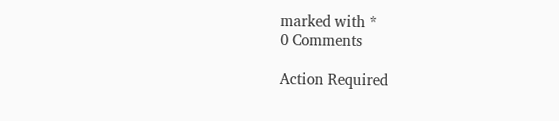marked with *
0 Comments

Action Required